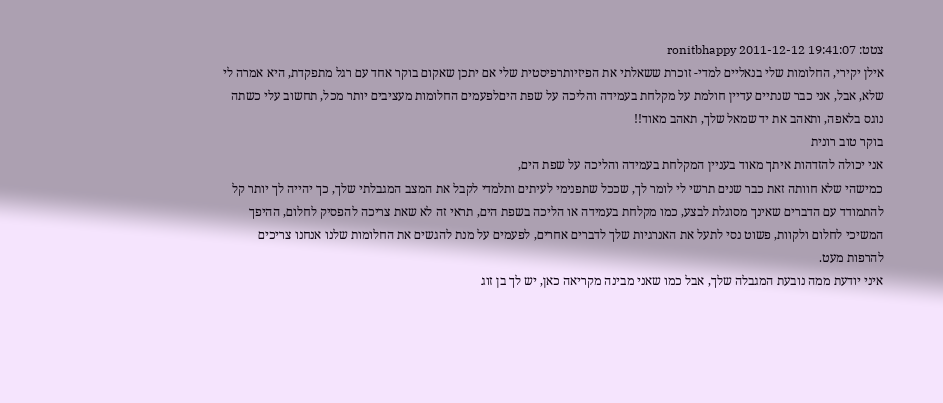צטט: ronitbhappy 2011-12-12 19:41:07
אילן יקירי, החלומות שלי בנאליים למדי- זוכרת ששאלתי את הפיזיותרפיסטית שלי אם יתכן שאקום בוקר אחד עם רגל מתפקדת, היא אמרה לי שלא, אבל, אני כבר שנתיים עדיין חולמת על מקלחת בעמידה והליכה על שפת היםלפעמים החלומות מעציבים יותר מכל, תחשוב עלי כשתה נוגס בלאפה, ותאהב את יד שמאל שלך, תאהב מאוד!!
בוקר טוב רונית
אני יכולה להזדהות איתך מאוד בעניין המקלחת בעמידה והליכה על שפת הים,
כמישהי שלא חוותה זאת כבר שנים תרשי לי לומר לך, שככל שתפנימי לעיתים ותלמדי לקבל את המצב המגבלתי שלך, כך יהייה לך יותר קל להתמודד עם הדברים שאינך מסוגלת לבצע, כמו מקלחת בעמידה או הליכה בשפת הים, תראי זה לא שאת צריכה להפסיק לחלום, ההיפך המשיכי לחלום ולקוות, פשוט נסי לתעל את האנרגיות שלך לדברים אחרים, לפעמים על מנת להגשים את החלומות שלנו אנחנו צריכים להרפות מעט.
איני יודעת ממה נובעת המגבלה שלך, אבל כמו שאני מבינה מקריאה כאן, יש לך בן זוג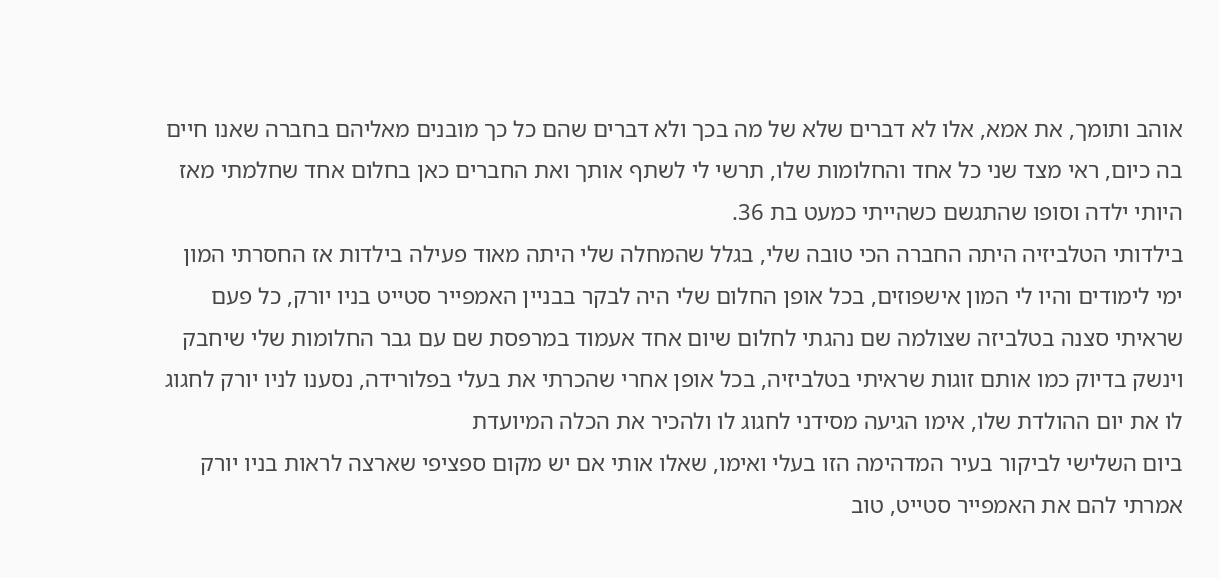אוהב ותומך, את אמא, אלו לא דברים שלא של מה בכך ולא דברים שהם כל כך מובנים מאליהם בחברה שאנו חיים בה כיום, ראי מצד שני כל אחד והחלומות שלו, תרשי לי לשתף אותך ואת החברים כאן בחלום אחד שחלמתי מאז היותי ילדה וסופו שהתגשם כשהייתי כמעט בת 36.
בילדותי הטלביזיה היתה החברה הכי טובה שלי, בגלל שהמחלה שלי היתה מאוד פעילה בילדות אז החסרתי המון ימי לימודים והיו לי המון אישפוזים, בכל אופן החלום שלי היה לבקר בבניין האמפייר סטייט בניו יורק, כל פעם שראיתי סצנה בטלביזה שצולמה שם נהגתי לחלום שיום אחד אעמוד במרפסת שם עם גבר החלומות שלי שיחבק וינשק בדיוק כמו אותם זוגות שראיתי בטלביזיה, בכל אופן אחרי שהכרתי את בעלי בפלורידה, נסענו לניו יורק לחגוג לו את יום ההולדת שלו, אימו הגיעה מסידני לחגוג לו ולהכיר את הכלה המיועדת
ביום השלישי לביקור בעיר המדהימה הזו בעלי ואימו, שאלו אותי אם יש מקום ספציפי שארצה לראות בניו יורק אמרתי להם את האמפייר סטייט, טוב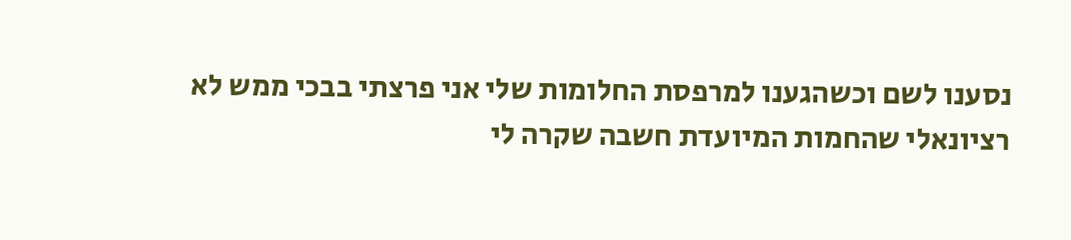נסענו לשם וכשהגענו למרפסת החלומות שלי אני פרצתי בבכי ממש לא רציונאלי שהחמות המיועדת חשבה שקרה לי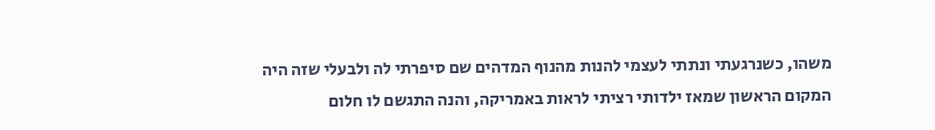משהו, כשנרגעתי ונתתי לעצמי להנות מהנוף המדהים שם סיפרתי לה ולבעלי שזה היה המקום הראשון שמאז ילדותי רציתי לראות באמריקה, והנה התגשם לו חלום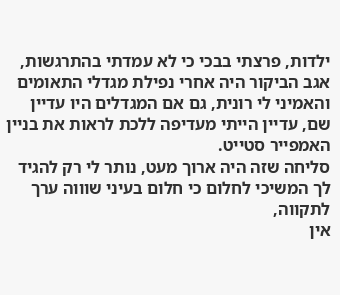ילדות, פרצתי בבכי כי לא עמדתי בהתרגשות, אגב הביקור היה אחרי נפילת מגדלי התאומים והאמיני לי רונית, גם אם המגדלים היו עדיין שם, עדיין הייתי מעדיפה ללכת לראות את בניין האמפייר סטייט.
סליחה שזה היה ארוך מעט, נותר לי רק להגיד לך המשיכי לחלום כי חלום בעיני שוווה ערך לתקווה,
אין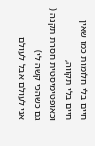חיים בלי חלומות כמו שאין חיים בלי תקווה, וכאופטימיסטית חסרת תקנה ( גם כשהכי קשה לי)
אני לעולם אבל לעולם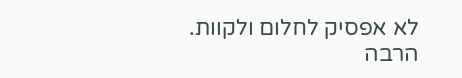לא אפסיק לחלום ולקוות.
הרבה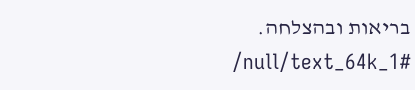בריאות ובהצלחה.
/null/text_64k_1#